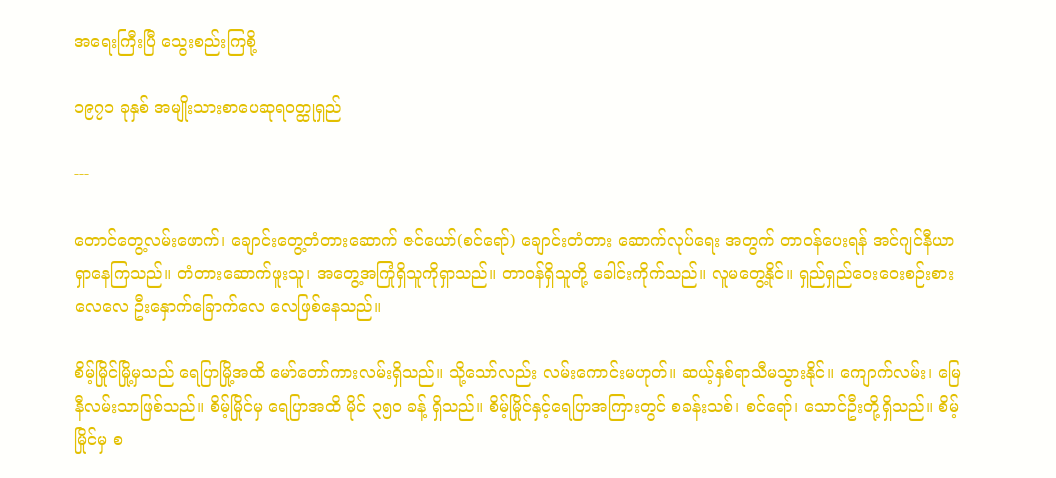အရေးကြီးပြီ သွေးစည်းကြစို့

၁၉၇၁ ခုနှစ် အမျိုးသားစာပေဆုရဝတ္ထုရှည်

---

တောင်တွေ့လမ်းဖောက်၊ ချောင်းတွေ့တံတားဆောက် ဇင်ယော်(စင်ရော်) ချောင်းတံတား ဆောက်လုပ်ရေး အတွက် တာဝန်ပေးရန် အင်ဂျင်နီယာရှာနေကြသည်။ တံတားဆောက်ဖူးသူ၊ အတွေ့အကြုံရှိသူကိုရှာသည်။ တာဝန်ရှိသူတို့ ခေါင်းကိုက်သည်။ လူမတွေ့နိုင်။ ရှည်ရှည်ဝေးဝေးစဉ်းစားလေလေ ဦးနှောက်ခြောက်လေ လေဖြစ်နေသည်။

စိမ့်မြိုင်မြို့မှသည် ရေပြာမြို့အထိ မော်တော်ကားလမ်းရှိသည်။ သို့သော်လည်း လမ်းကောင်းမဟုတ်။ ဆယ့်နှစ်ရာသီမသွားနိုင်။ ကျောက်လမ်း၊ မြေနီလမ်းသာဖြစ်သည်။ စိမ့်မြိုင်မှ ရေပြာအထိ မိုင် ၃၅၀ ခန့် ရှိသည်။ စိမ့်မြိုင်နှင့်ရေပြာအကြားတွင် စခန်းသစ်၊ စင်ရော်၊ သောင်ဦးတို့ရှိသည်။ စိမ့်မြိုင်မှ စ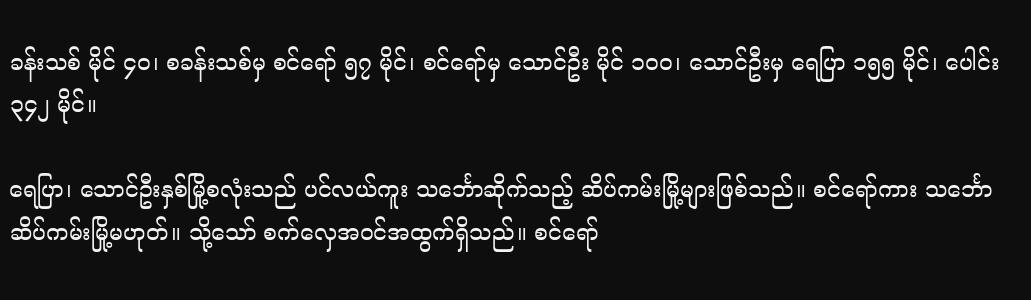ခန်းသစ် မိုင် ၄၀၊ စခန်းသစ်မှ စင်ရော် ၅၇ မိုင်၊ စင်ရော်မှ သောင်ဦး မိုင် ၁၀၀၊ သောင်ဦးမှ ရေပြာ ၁၅၅ မိုင်၊ ပေါင်း ၃၄၂ မိုင်။

ရေပြာ၊ သောင်ဦးနှစ်မြို့စလုံးသည် ပင်လယ်ကူး သင်္ဘောဆိုက်သည့် ဆိပ်ကမ်းမြို့များဖြစ်သည်။ စင်ရော်ကား သင်္ဘောဆိပ်ကမ်းမြို့မဟုတ်။ သို့သော် စက်လှေအဝင်အထွက်ရှိသည်။ စင်ရော်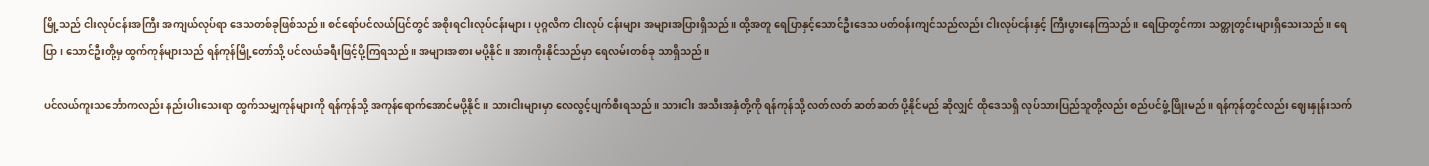မြို့သည် ငါးလုပ်ငန်းအကြီး အကျယ်လုပ်ရာ ဒေသတစ်ခုဖြစ်သည်။ စင်ရော်ပင်လယ်ပြင်တွင် အစိုးရငါးလုပ်ငန်းများ၊ ပုဂ္ဂလိက ငါးလုပ် ငန်းများ အများအပြားရှိသည်။ ထို့အတူ ရေပြာနှင့်သောင်ဦးဒေသ ပတ်ဝန်းကျင်သည်လည်း ငါးလုပ်ငန်းနှင့် ကြီးပွားနေကြသည်။ ရေပြာတွင်ကား သတ္တုတွင်းများရှိသေးသည်။ ရေပြာ၊ သောင်ဦးတို့မှ ထွက်ကုန်များသည် ရန်ကုန်မြို့တော်သို့ ပင်လယ်ခရီးဖြင့်ပို့ကြရသည်။ အများအစား မပို့နိုင်။ အားကိုးနိုင်သည်မှာ ရေလမ်းတစ်ခု သာရှိသည်။

ပင်လယ်ကူးသင်္ဘောကလည်း နည်းပါးသေးရာ ထွက်သမျှကုန်များကို ရန်ကုန်သို့ အကုန်ရောက်အောင်မပို့နိုင်။ သားငါးများမှာ လေလွင့်ပျက်စီးရသည်။ သားငါး အသီးအနှံတို့ကို ရန်ကုန်သို့ လတ်လတ် ဆတ်ဆတ် ပို့နိုင်မည် ဆိုလျှင် ထိုဒေသရှိ လုပ်သားပြည်သူတို့လည်း စည်ပင်ဖွံ့ဖြိုးမည်။ ရန်ကုန်တွင်လည်း ဈေးနှုန်းသက်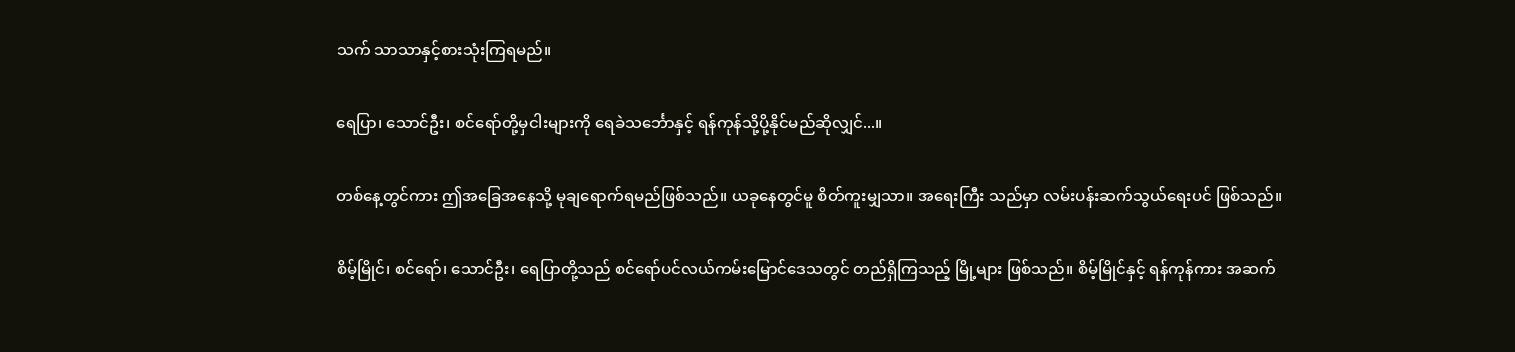သက် သာသာနှင့်စားသုံးကြရမည်။

ရေပြာ၊ သောင်ဦး၊ စင်ရော်တို့မှငါးများကို ရေခဲသင်္ဘောနှင့် ရန်ကုန်သို့ပို့နိုင်မည်ဆိုလျှင်...။

တစ်နေ့တွင်ကား ဤအခြေအနေသို့ မုချရောက်ရမည်ဖြစ်သည်။ ယခုနေတွင်မူ စိတ်ကူးမျှသာ။ အရေးကြီး သည်မှာ လမ်းပန်းဆက်သွယ်ရေးပင် ဖြစ်သည်။

စိမ့်မြိုင်၊ စင်ရော်၊ သောင်ဦး၊ ရေပြာတို့သည် စင်ရော်ပင်လယ်ကမ်းမြောင်ဒေသတွင် တည်ရှိကြသည့် မြို့များ ဖြစ်သည်။ စိမ့်မြိုင်နှင့် ရန်ကုန်ကား အဆက်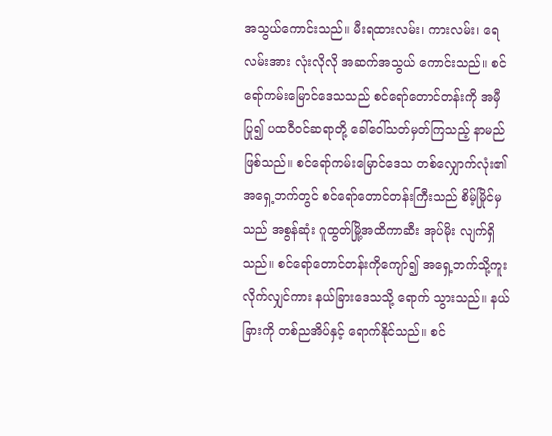အသွယ်ကောင်းသည်။ မီးရထားလမ်း၊ ကားလမ်း၊ ရေလမ်းအား လုံးလိုလို အဆက်အသွယ် ကောင်းသည်။ စင်ရော်ကမ်းမြောင်ဒေသသည် စင်ရော်တောင်တန်းကို အမှီပြု၍ ပထဝီဝင်ဆရာတို့ ခေါ်ဝေါ်သတ်မှတ်ကြသည့် နာမည်ဖြစ်သည်။ စင်ရော်ကမ်းမြောင်ဒေသ တစ်လျှောက်လုံး၏ အရှေ့ဘက်တွင် စင်ရော်တောင်တန်းကြီးသည် စိမ့်မြိုင်မှသည် အစွန်ဆုံး ဂူထွတ်မြို့အထိကာဆီး အုပ်မိုး လျက်ရှိသည်။ စင်ရော်တောင်တန်းကိုကျော်၍ အရှေ့ဘက်သို့ကူးလိုက်လျှင်ကား နယ်ခြားဒေသသို့ ရောက် သွားသည်။ နယ်ခြားကို တစ်ညအိပ်နှင့် ရောက်နိုင်သည်။ စင်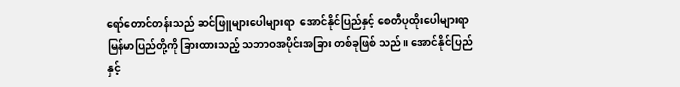ရော်တောင်တန်းသည် ဆင်ဖြူများပေါများရာ  အောင်နိုင်ပြည်နှင့် စေတီပုထိုးပေါများရာ မြန်မာပြည်တို့ကို ခြားထားသည့် သဘာဝအပိုင်းအခြား တစ်ခုဖြစ် သည်။ အောင်နိုင်ပြည်နှင့်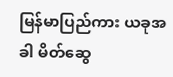မြန်မာပြည်ကား ယခုအခါ မိတ်ဆွေ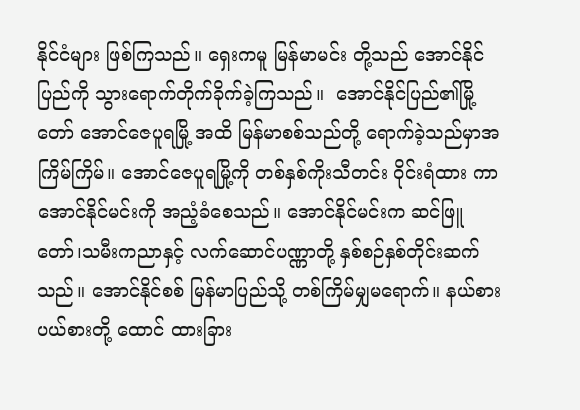နိုင်ငံများ ဖြစ်ကြသည်။ ရှေးကမူ မြန်မာမင်း တို့သည် အောင်နိုင်ပြည်ကို သွားရောက်တိုက်ခိုက်ခဲ့ကြသည်။  အောင်နိုင်ပြည်၏မြို့တော် အောင်ဇေပူရမြို့ အထိ မြန်မာစစ်သည်တို့ ရောက်ခဲ့သည်မှာအကြိမ်ကြိမ်။ အောင်ဇေပူရမြို့ကို တစ်နှစ်ကိုးသီတင်း ဝိုင်းရံထား ကာ အောင်နိုင်မင်းကို အညံ့ခံစေသည်။ အောင်နိုင်မင်းက ဆင်ဖြူတော်၊သမီးကညာနှင့် လက်ဆောင်ပဏ္ဏာတို့ နှစ်စဉ်နှစ်တိုင်းဆက်သည်။ အောင်နိုင်စစ် မြန်မာပြည်သို့ တစ်ကြိမ်မျှမရောက်။ နယ်စားပယ်စားတို့ ထောင် ထားခြား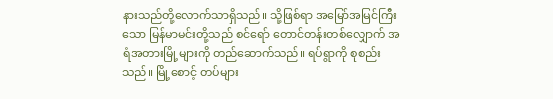နားသည်တို့လောက်သာရှိသည်။ သို့ဖြစ်ရာ အမြော်အမြင်ကြီးသော မြန်မာမင်းတို့သည် စင်ရော် တောင်တန်းတစ်လျှောက် အရံအတားမြို့များကို တည်ဆောက်သည်။ ရပ်ရွာကို စုစည်းသည်။ မြို့စောင့် တပ်များ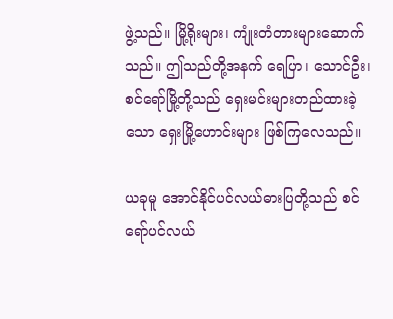ဖွဲ့သည်။ မြို့ရိုးများ၊ ကျုံးတံတားများဆောက်သည်။ ဤသည်တို့အနက် ရေပြာ၊ သောင်ဦး၊ စင်ရော်မြို့တို့သည် ရှေးမင်းများတည်ထားခဲ့သော ရှေးမြို့ဟောင်းများ ဖြစ်ကြလေသည်။

ယခုမူ အောင်နိုင်ပင်လယ်ဓားပြတို့သည် စင်ရော်ပင်လယ်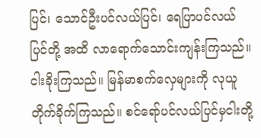ပြင်၊ သောင်ဦးပင်လယ်ပြင်၊ ရေပြာပင်လယ် ပြင်တို့ အထိ လာရောက်သောင်းကျန်းကြသည်။ ငါးခိုးကြသည်။ မြန်မာစက်လှေများကို လုယူတိုက်ခိုက်ကြသည်။ စင်ရော်ပင်လယ်ပြင်မှငါးတို့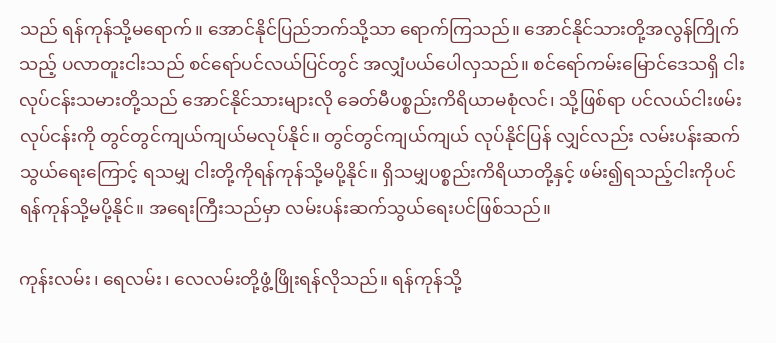သည် ရန်ကုန်သို့မရောက်။ အောင်နိုင်ပြည်ဘက်သို့သာ ရောက်ကြသည်။ အောင်နိုင်သားတို့အလွန်ကြိုက်သည့် ပလာတူးငါးသည် စင်ရော်ပင်လယ်ပြင်တွင် အလျှံပယ်ပေါလှသည်။ စင်ရော်ကမ်းမြောင်ဒေသရှိ ငါးလုပ်ငန်းသမားတို့သည် အောင်နိုင်သားများလို ခေတ်မီပစ္စည်းကိရိယာမစုံလင်၊ သို့ဖြစ်ရာ ပင်လယ်ငါးဖမ်းလုပ်ငန်းကို တွင်တွင်ကျယ်ကျယ်မလုပ်နိုင်။ တွင်တွင်ကျယ်ကျယ် လုပ်နိုင်ပြန် လျှင်လည်း လမ်းပန်းဆက်သွယ်ရေးကြောင့် ရသမျှ ငါးတို့ကိုရန်ကုန်သို့မပို့နိုင်။ ရှိသမျှပစ္စည်းကိရိယာတို့နှင့် ဖမ်း၍ရသည့်ငါးကိုပင် ရန်ကုန်သို့မပို့နိုင်။ အရေးကြီးသည်မှာ လမ်းပန်းဆက်သွယ်ရေးပင်ဖြစ်သည်။

ကုန်းလမ်း၊ ရေလမ်း၊ လေလမ်းတို့ဖွံ့ဖြိုးရန်လိုသည်။ ရန်ကုန်သို့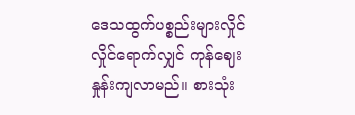ဒေသထွက်ပစ္စည်းများလှိုင်လှိုင်ရောက်လျှင် ကုန်ဈေးနှုန်းကျလာမည်။ စားသုံး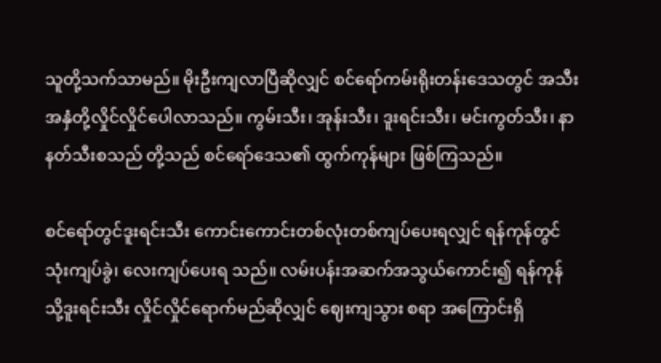သူတို့သက်သာမည်။ မိုးဦးကျလာပြီဆိုလျှင် စင်ရော်ကမ်းရိုးတန်းဒေသတွင် အသီးအနှံတို့လှိုင်လှိုင်ပေါလာသည်။ ကွမ်းသီး၊ အုန်းသီး၊ ဒူးရင်းသီး၊ မင်းကွတ်သီး၊ နာနတ်သီးစသည် တို့သည် စင်ရော်ဒေသ၏ ထွက်ကုန်များ ဖြစ်ကြသည်။

စင်ရော်တွင်ဒူးရင်းသီး ကောင်းကောင်းတစ်လုံးတစ်ကျပ်ပေးရလျှင် ရန်ကုန်တွင်သုံးကျပ်ခွဲ၊ လေးကျပ်ပေးရ သည်။ လမ်းပန်းအဆက်အသွယ်ကောင်း၍ ရန်ကုန်သို့ဒူးရင်းသီး လှိုင်လှိုင်ရောက်မည်ဆိုလျှင် ဈေးကျသွား စရာ အကြောင်းရှိ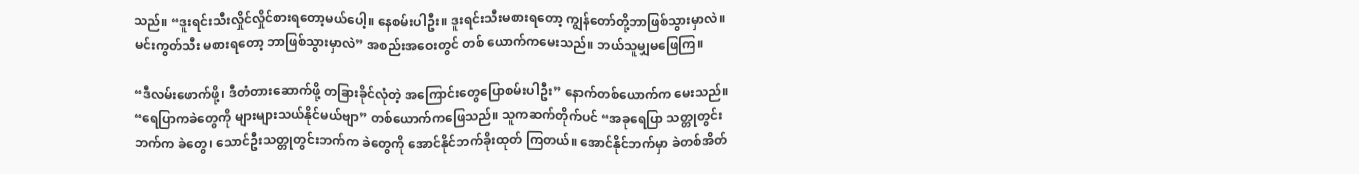သည်။ “ဒူးရင်းသီးလှိုင်လှိုင်စားရတော့မယ်ပေါ့။ နေစမ်းပါဦး။ ဒူးရင်းသီးမစားရတော့ ကျွန်တော်တို့ဘာဖြစ်သွားမှာလဲ။ မင်းကွတ်သီး မစားရတော့ ဘာဖြစ်သွားမှာလဲ” အစည်းအဝေးတွင် တစ် ယောက်ကမေးသည်။ ဘယ်သူမျှမဖြေကြ။

“ဒီလမ်းဖောက်ဖို့၊ ဒီတံတားဆောက်ဖို့ တခြားခိုင်လုံတဲ့ အကြောင်းတွေပြောစမ်းပါဦး” နောက်တစ်ယောက်က မေးသည်။ “ရေပြာကခဲတွေကို များများသယ်နိုင်မယ်ဗျာ” တစ်ယောက်ကဖြေသည်။ သူကဆက်တိုက်ပင် “အခုရေပြာ သတ္တုတွင်းဘက်က ခဲတွေ၊ သောင်ဦးသတ္တုတွင်းဘက်က ခဲတွေကို အောင်နိုင်ဘက်ခိုးထုတ် ကြတယ်။ အောင်နိုင်ဘက်မှာ ခဲတစ်အိတ်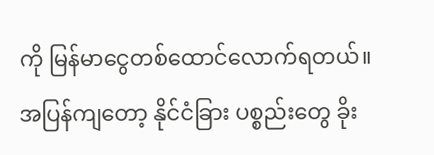ကို မြန်မာငွေတစ်ထောင်လောက်ရတယ်။ အပြန်ကျတော့ နိုင်ငံခြား ပစ္စည်းတွေ ခိုး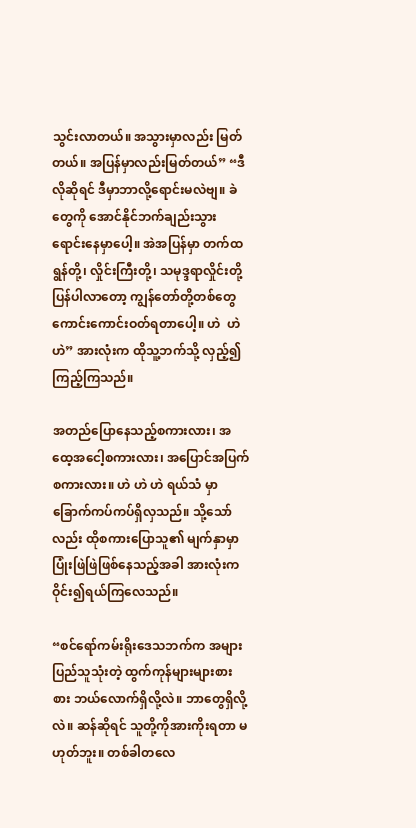သွင်းလာတယ်။ အသွားမှာလည်း မြတ်တယ်။ အပြန်မှာလည်းမြတ်တယ်” “ဒီလိုဆိုရင် ဒီမှာဘာလို့ရောင်းမလဲဗျ။ ခဲတွေကို အောင်နိုင်ဘက်ချည်းသွားရောင်းနေမှာပေါ့။ အဲအပြန်မှာ တက်ထရွန်တို့၊ လှိုင်းကြီးတို့၊ သမုဒ္ဒရာလှိုင်းတို့ပြန်ပါလာတော့ ကျွန်တော်တို့တစ်တွေကောင်းကောင်းဝတ်ရတာပေါ့။ ဟဲ  ဟဲ  ဟဲ” အားလုံးက ထိုသူ့ဘက်သို့ လှည့်၍ကြည့်ကြသည်။

အတည်ပြောနေသည့်စကားလား၊ အထေ့အငေါ့စကားလား၊ အပြောင်အပြက်စကားလား။ ဟဲ ဟဲ ဟဲ ရယ်သံ မှာခြောက်ကပ်ကပ်ရှိလှသည်။ သို့သော်လည်း ထိုစကားပြောသူ၏ မျက်နှာမှာ ပြုံးဖြဲဖြဲဖြစ်နေသည့်အခါ အားလုံးက ဝိုင်း၍ရယ်ကြလေသည်။

“စင်ရော်ကမ်းရိုးဒေသဘက်က အများပြည်သူသုံးတဲ့ ထွက်ကုန်များများစားစား ဘယ်လောက်ရှိလို့လဲ။ ဘာတွေရှိလို့လဲ။ ဆန်ဆိုရင် သူတို့ကိုအားကိုးရတာ မဟုတ်ဘူး။ တစ်ခါတလေ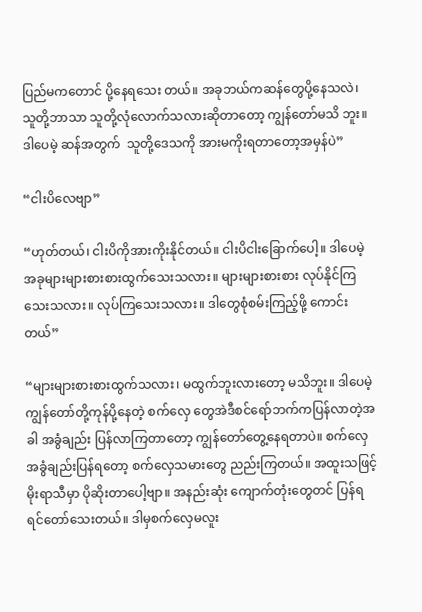ပြည်မကတောင် ပို့နေရသေး တယ်။ အခုဘယ်ကဆန်တွေပို့နေသလဲ၊ သူတို့ဘာသာ သူတို့လုံလောက်သလားဆိုတာတော့ ကျွန်တော်မသိ ဘူး။ ဒါပေမဲ့ ဆန်အတွက်  သူတို့ဒေသကို အားမကိုးရတာတော့အမှန်ပဲ”

“ငါးပိလေဗျာ”

“ဟုတ်တယ်၊ ငါးပိကိုအားကိုးနိုင်တယ်။ ငါးပိငါးခြောက်ပေါ့။ ဒါပေမဲ့အခုများများစားစားထွက်သေးသလား။ များများစားစား လုပ်နိုင်ကြသေးသလား။ လုပ်ကြသေးသလား။ ဒါတွေစုံစမ်းကြည့်ဖို့ ကောင်းတယ်”

“များများစားစားထွက်သလား၊ မထွက်ဘူးလားတော့ မသိဘူး။ ဒါပေမဲ့ ကျွန်တော်တို့ကုန်ပို့နေတဲ့ စက်လှေ တွေအဲဒီစင်ရော်ဘက်ကပြန်လာတဲ့အခါ အခွံချည်း ပြန်လာကြတာတော့ ကျွန်တော်တွေ့နေရတာပဲ။ စက်လှေ အခွံချည်းပြန်ရတော့ စက်လှေသမားတွေ ညည်းကြတယ်။ အထူးသဖြင့် မိုးရာသီမှာ ပိုဆိုးတာပေါ့ဗျာ။ အနည်းဆုံး ကျောက်တုံးတွေတင် ပြန်ရရင်တော်သေးတယ်။ ဒါမှစက်လှေမလူး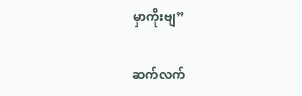မှာကိုးဗျ”

ဆက်လက်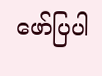ဖော်ပြပါ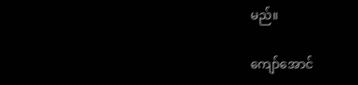မည်။

ကျော်အောင်